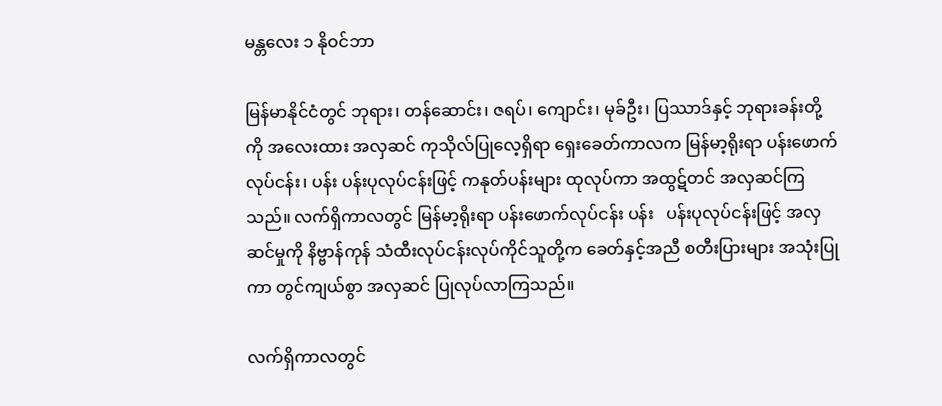မန္တလေး ၁ နိုဝင်ဘာ

မြန်မာနိုင်ငံတွင် ဘုရား၊ တန်ဆောင်း၊ ဇရပ်၊ ကျောင်း၊ မုခ်ဦး၊ ပြဿာဒ်နှင့် ဘုရားခန်းတို့ကို အလေးထား အလှဆင် ကုသိုလ်ပြုလေ့ရှိရာ ရှေးခေတ်ကာလက မြန်မာ့ရိုးရာ ပန်းဖောက်လုပ်ငန်း၊ ပန်း ပန်းပုလုပ်ငန်းဖြင့် ကနုတ်ပန်းများ ထုလုပ်ကာ အထွဋ်တင် အလှဆင်ကြသည်။ လက်ရှိကာလတွင် မြန်မာ့ရိုးရာ ပန်းဖောက်လုပ်ငန်း ပန်း   ပန်းပုလုပ်ငန်းဖြင့် အလှဆင်မှုကို နိဗ္ဗာန်ကုန် သံထီးလုပ်ငန်းလုပ်ကိုင်သူတို့က ခေတ်နှင့်အညီ စတီးပြားများ အသုံးပြုကာ တွင်ကျယ်စွာ အလှဆင် ပြုလုပ်လာကြသည်။

လက်ရှိကာလတွင်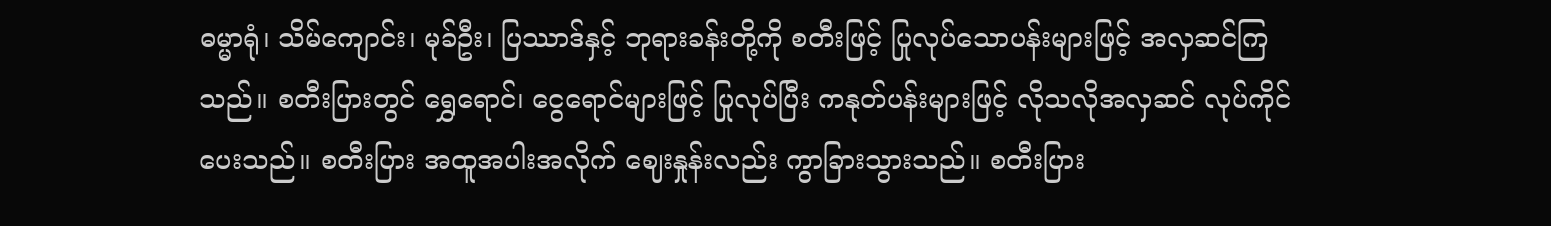ဓမ္မာရုံ၊ သိမ်ကျောင်း၊ မုခ်ဦး၊ ပြဿာဒ်နှင့် ဘုရားခန်းတို့ကို စတီးဖြင့် ပြုလုပ်သောပန်းများဖြင့် အလှဆင်ကြသည်။ စတီးပြားတွင် ရွှေရောင်၊ ငွေရောင်များဖြင့် ပြုလုပ်ပြီး ကနုတ်ပန်းများဖြင့် လိုသလိုအလှဆင် လုပ်ကိုင်ပေးသည်။ စတီးပြား အထူအပါးအလိုက် ဈေးနှုန်းလည်း ကွာခြားသွားသည်။ စတီးပြား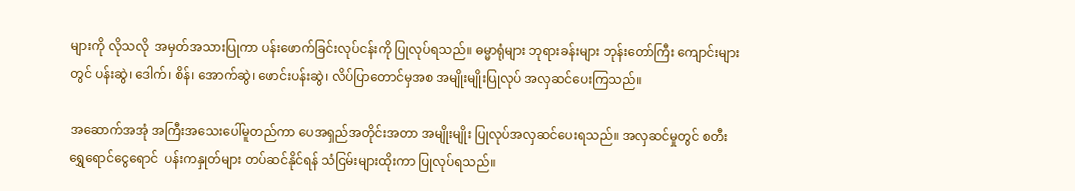များကို လိုသလို  အမှတ်အသားပြုကာ ပန်းဖောက်ခြင်းလုပ်ငန်းကို ပြုလုပ်ရသည်။ ဓမ္မာရုံများ ဘုရားခန်းများ ဘုန်းတော်ကြီး ကျောင်းများတွင် ပန်းဆွဲ၊ ဒေါက်၊ စိန်၊ အောက်ဆွဲ၊ ဖောင်းပန်းဆွဲ၊ လိပ်ပြာတောင်မှအစ အမျိုးမျိုးပြုလုပ် အလှဆင်ပေးကြသည်။

အဆောက်အအုံ အကြီးအသေးပေါ်မူတည်ကာ ပေအရှည်အတိုင်းအတာ အမျိုးမျိုး ပြုလုပ်အလှဆင်ပေးရသည်။ အလှဆင်မှုတွင် စတီးရွှေရောင်ငွေရောင်  ပန်းကနှုတ်များ တပ်ဆင်နိုင်ရန် သံငြမ်းများထိုးကာ ပြုလုပ်ရသည်။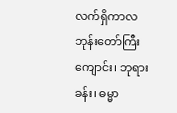လက်ရှိကာလ ဘုန်းတော်ကြီးကျောင်း၊ ဘုရားခန်း၊ ဓမ္မာ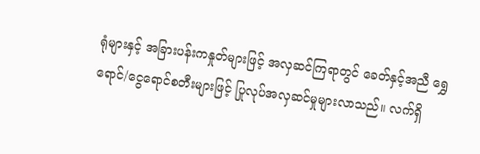ရုံများနှင့် အခြားပန်းကနှုတ်များဖြင့် အလှဆင်ကြရာတွင် ခေတ်နှင့်အညီ ရွှေရောင်/ငွေရောင်စတီးများဖြင့် ပြုလုပ်အလှဆင်မှုများလာသည်။ လက်ရှိ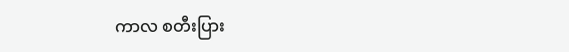ကာလ စတီးပြား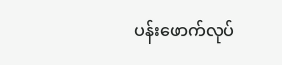ပန်းဖောက်လုပ်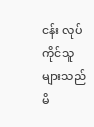ငန်း လုပ်ကိုင်သူများသည် မိ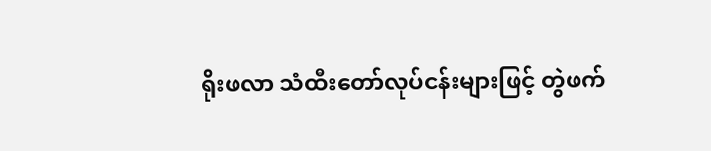ရိုးဖလာ သံထီးတော်လုပ်ငန်းများဖြင့် တွဲဖက်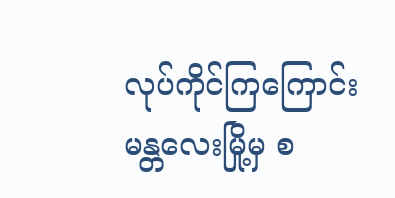လုပ်ကိုင်ကြကြောင်း မန္တလေးမြို့မှ စ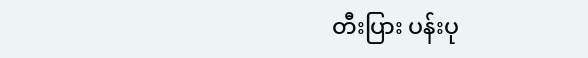တီးပြား ပန်းပု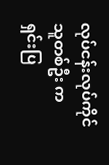လုပ်ငန်းလုပ်ကိုင်သူတစ်ဦး က ရှင်းပြ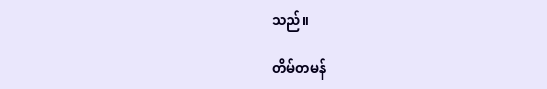သည်။

တိမ်တမန်